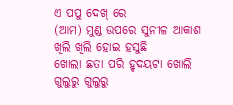ଏ ପପୁ ଦେଖ୍ ରେ
(ଆମ) ମୁଣ୍ଡ ଉପରେ ସୁନୀଳ ଆକାଶ
ଖିଲି ଖିଲି ହୋଇ ହସୁଛି
ଖୋଲା ଛତା ପରି ହୃଦୟଟା ଖୋଲି
ଗୁଲୁରୁ ଗୁଲୁରୁ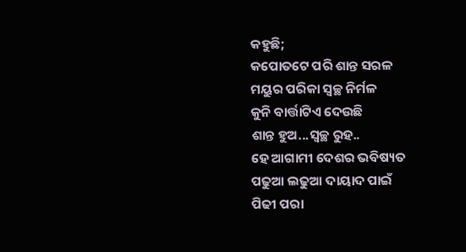କହୁଛି;
କପୋତଟେ ପରି ଶାନ୍ତ ସରଳ
ମୟୁର ପରିକା ସ୍ଵଚ୍ଛ ନିର୍ମଳ
କୁନି ବାର୍ତ୍ତାଟିଏ ଦେଉଛି
ଶାନ୍ତ ହୁଅ...ସ୍ଵଚ୍ଛ ରୁହ..
ହେ ଆଗାମୀ ଦେଶର ଭବିଷ୍ୟତ
ପଢୁଆ ଲଢୁଆ ଦାୟାଦ ପାଇଁ
ପିଢୀ ପରା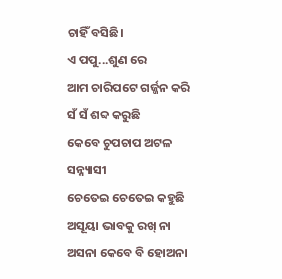ଚାହିଁ ବସିଛି।
ଏ ପପୁ...ଶୁଣ ରେ
ଆମ ଚାରିପଟେ ଗର୍ଜ୍ଜନ କରି ସଁ ସଁ ଶବ୍ଦ କରୁଛି
କେବେ ଚୁପଚାପ ଅଟଳ ସନ୍ନ୍ୟାସୀ
ଚେତେଇ ଚେତେଇ କହୁଛି
ଅସୂୟା ଭାବକୁ ରଖ୍ ନା
ଅସନା କେବେ ବି ହୋଅନା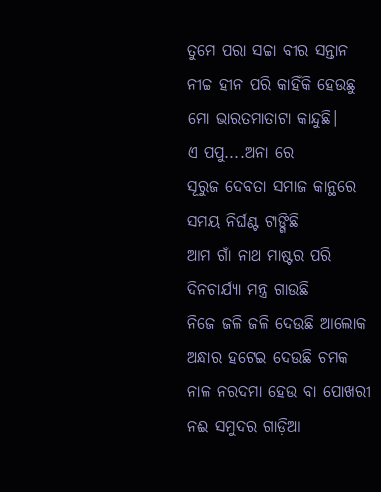ତୁମେ ପରା ସଚ୍ଚା ବୀର ସନ୍ତାନ
ନୀଚ୍ଚ ହୀନ ପରି କାହିଁକି ହେଉଛୁ
ମୋ ଭାରତମାତାଟା କାନ୍ଦୁଛି।
ଏ ପପୁ....ଅନା ରେ
ସୂରୁଜ ଦେବତା ସମାଜ କାନ୍ଥରେ
ସମୟ ନିର୍ଘଣ୍ଟ ଟାଙ୍ଗିଛି
ଆମ ଗାଁ ନାଥ ମାଷ୍ଟର ପରି
ଦିନଚାର୍ଯ୍ୟା ମନ୍ତ୍ର ଗାଉଛି
ନିଜେ ଜଳି ଜଳି ଦେଉଛି ଆଲୋକ
ଅନ୍ଧାର ହଟେଇ ଦେଉଛି ଚମକ
ନାଳ ନରଦମା ହେଉ ବା ପୋଖରୀ
ନଈ ସମୁଦର ଗାଡ଼ିଆ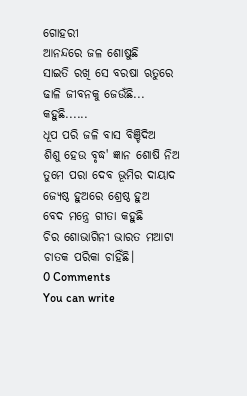ଗୋହରୀ
ଆନନ୍ଦରେ ଜଳ ଶୋଷୁଛି
ସାଇତି ରଖି ସେ ବରଷା ଋତୁରେ
ଢାଳି ଜୀବନକୁ ଜେଉଁଛି...
କହୁଛି......
ଧୂପ ପରି ଜଳି ବାସ ବିଞ୍ଚିଦିଅ
ଶିଶୁ ହେଉ ବୃଦ୍ଧ' ଜ୍ଞାନ ଶୋଷି ନିଅ
ତୁମେ ପରା ଦେବ ଭୂମିର ଦାୟାଦ
ଜ୍ୟେଷ୍ଠ ହୁଅରେ ଶ୍ରେଷ୍ଠ ହୁଅ
ବେଦ ମନ୍ତ୍ରେ ଗୀତା କହୁଛି
ଚିର ଶୋଭାଗିନୀ ଭାରତ ମଆଟା
ଚାତକ ପରିକା ଚାହିଁଛି।
0 Comments
You can write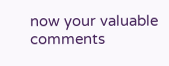now your valuable comments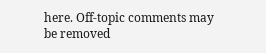here. Off-topic comments may be removed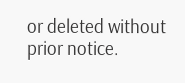or deleted without prior notice.